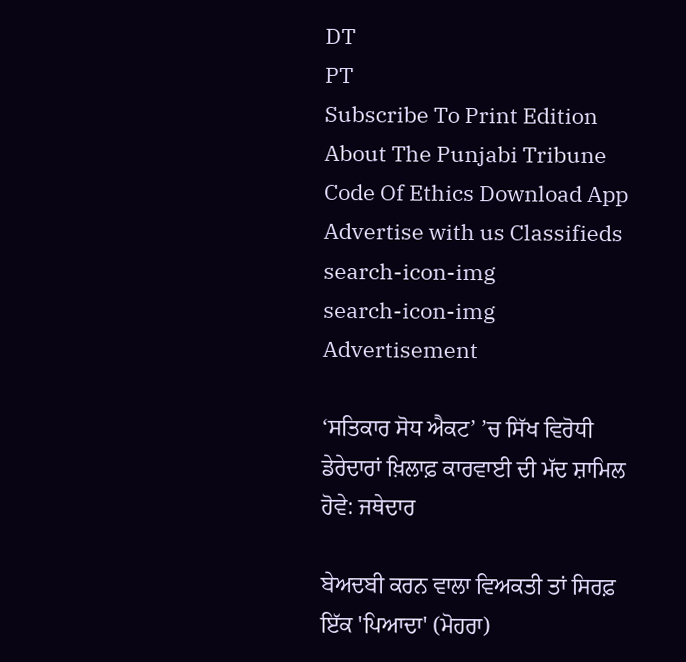DT
PT
Subscribe To Print Edition About The Punjabi Tribune Code Of Ethics Download App Advertise with us Classifieds
search-icon-img
search-icon-img
Advertisement

‘ਸਤਿਕਾਰ ਸੋਧ ਐਕਟ’ ’ਚ ਸਿੱਖ ਵਿਰੋਧੀ ਡੇਰੇਦਾਰਾਂ ਖ਼ਿਲਾਫ਼ ਕਾਰਵਾਈ ਦੀ ਮੱਦ ਸ਼ਾਮਿਲ ਹੋਵੇ: ਜਥੇਦਾਰ

ਬੇਅਦਬੀ ਕਰਨ ਵਾਲਾ ਵਿਅਕਤੀ ਤਾਂ ਸਿਰਫ਼ ਇੱਕ 'ਪਿਆਦਾ' (ਮੋਹਰਾ)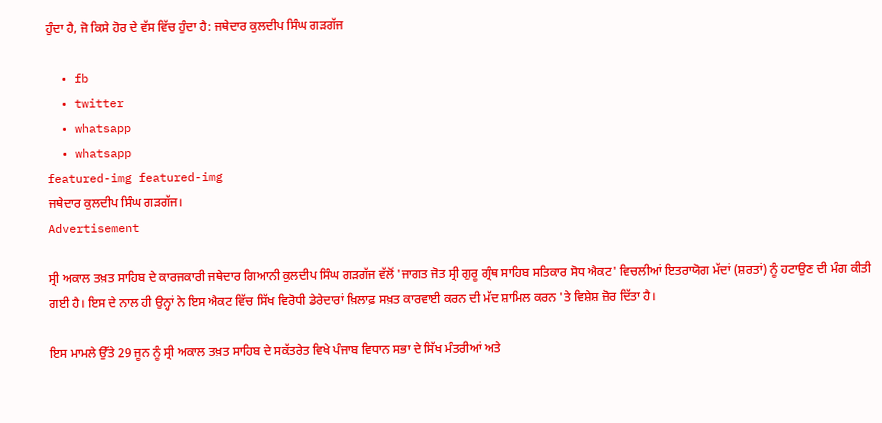ਹੁੰਦਾ ਹੈ, ਜੋ ਕਿਸੇ ਹੋਰ ਦੇ ਵੱਸ ਵਿੱਚ ਹੁੰਦਾ ਹੈ: ਜਥੇਦਾਰ ਕੁਲਦੀਪ ਸਿੰਘ ਗੜਗੱਜ

  • fb
  • twitter
  • whatsapp
  • whatsapp
featured-img featured-img
ਜਥੇਦਾਰ ਕੁਲਦੀਪ ਸਿੰਘ ਗੜਗੱਜ।
Advertisement

ਸ੍ਰੀ ਅਕਾਲ ਤਖ਼ਤ ਸਾਹਿਬ ਦੇ ਕਾਰਜਕਾਰੀ ਜਥੇਦਾਰ ਗਿਆਨੀ ਕੁਲਦੀਪ ਸਿੰਘ ਗੜਗੱਜ ਵੱਲੋਂ 'ਜਾਗਤ ਜੋਤ ਸ੍ਰੀ ਗੁਰੂ ਗ੍ਰੰਥ ਸਾਹਿਬ ਸਤਿਕਾਰ ਸੋਧ ਐਕਟ' ਵਿਚਲੀਆਂ ਇਤਰਾਯੋਗ ਮੱਦਾਂ (ਸ਼ਰਤਾਂ) ਨੂੰ ਹਟਾਉਣ ਦੀ ਮੰਗ ਕੀਤੀ ਗਈ ਹੈ। ਇਸ ਦੇ ਨਾਲ ਹੀ ਉਨ੍ਹਾਂ ਨੇ ਇਸ ਐਕਟ ਵਿੱਚ ਸਿੱਖ ਵਿਰੋਧੀ ਡੇਰੇਦਾਰਾਂ ਖ਼ਿਲਾਫ਼ ਸਖ਼ਤ ਕਾਰਵਾਈ ਕਰਨ ਦੀ ਮੱਦ ਸ਼ਾਮਿਲ ਕਰਨ 'ਤੇ ਵਿਸ਼ੇਸ਼ ਜ਼ੋਰ ਦਿੱਤਾ ਹੈ।

ਇਸ ਮਾਮਲੇ ਉੱਤੇ 29 ਜੂਨ ਨੂੰ ਸ੍ਰੀ ਅਕਾਲ ਤਖ਼ਤ ਸਾਹਿਬ ਦੇ ਸਕੱਤਰੇਤ ਵਿਖੇ ਪੰਜਾਬ ਵਿਧਾਨ ਸਭਾ ਦੇ ਸਿੱਖ ਮੰਤਰੀਆਂ ਅਤੇ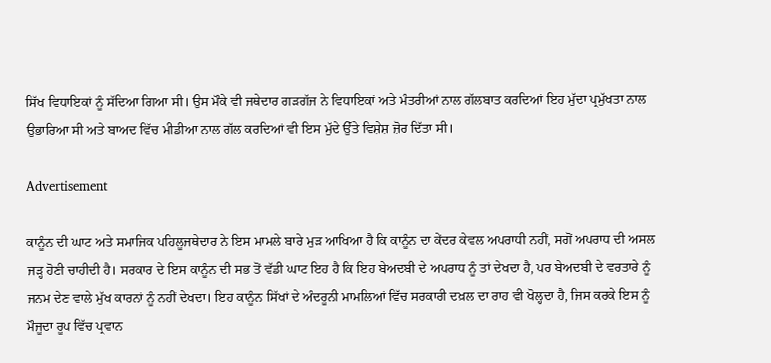ਸਿੱਖ ਵਿਧਾਇਕਾਂ ਨੂੰ ਸੱਦਿਆ ਗਿਆ ਸੀ। ਉਸ ਮੌਕੇ ਵੀ ਜਥੇਦਾਰ ਗੜਗੱਜ ਨੇ ਵਿਧਾਇਕਾਂ ਅਤੇ ਮੰਤਰੀਆਂ ਨਾਲ ਗੱਲਬਾਤ ਕਰਦਿਆਂ ਇਹ ਮੁੱਦਾ ਪ੍ਰਮੁੱਖਤਾ ਨਾਲ ਉਭਾਰਿਆ ਸੀ ਅਤੇ ਬਾਅਦ ਵਿੱਚ ਮੀਡੀਆ ਨਾਲ ਗੱਲ ਕਰਦਿਆਂ ਵੀ ਇਸ ਮੁੱਦੇ ਉੱਤੇ ਵਿਸ਼ੇਸ਼ ਜ਼ੋਰ ਦਿੱਤਾ ਸੀ।

Advertisement

ਕਾਨੂੰਨ ਦੀ ਘਾਟ ਅਤੇ ਸਮਾਜਿਕ ਪਹਿਲੂਜਥੇਦਾਰ ਨੇ ਇਸ ਮਾਮਲੇ ਬਾਰੇ ਮੁੜ ਆਖਿਆ ਹੈ ਕਿ ਕਾਨੂੰਨ ਦਾ ਕੇਂਦਰ ਕੇਵਲ ਅਪਰਾਧੀ ਨਹੀਂ, ਸਗੋਂ ਅਪਰਾਧ ਦੀ ਅਸਲ ਜੜ੍ਹ ਹੋਣੀ ਚਾਹੀਦੀ ਹੈ। ਸਰਕਾਰ ਦੇ ਇਸ ਕਾਨੂੰਨ ਦੀ ਸਭ ਤੋਂ ਵੱਡੀ ਘਾਟ ਇਹ ਹੈ ਕਿ ਇਹ ਬੇਅਦਬੀ ਦੇ ਅਪਰਾਧ ਨੂੰ ਤਾਂ ਦੇਖਦਾ ਹੈ, ਪਰ ਬੇਅਦਬੀ ਦੇ ਵਰਤਾਰੇ ਨੂੰ ਜਨਮ ਦੇਣ ਵਾਲੇ ਮੁੱਖ ਕਾਰਨਾਂ ਨੂੰ ਨਹੀਂ ਦੇਖਦਾ। ਇਹ ਕਾਨੂੰਨ ਸਿੱਖਾਂ ਦੇ ਅੰਦਰੂਨੀ ਮਾਮਲਿਆਂ ਵਿੱਚ ਸਰਕਾਰੀ ਦਖ਼ਲ ਦਾ ਰਾਹ ਵੀ ਖੋਲ੍ਹਦਾ ਹੈ, ਜਿਸ ਕਰਕੇ ਇਸ ਨੂੰ ਮੌਜੂਦਾ ਰੂਪ ਵਿੱਚ ਪ੍ਰਵਾਨ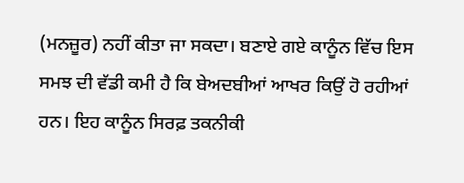(ਮਨਜ਼ੂਰ) ਨਹੀਂ ਕੀਤਾ ਜਾ ਸਕਦਾ। ਬਣਾਏ ਗਏ ਕਾਨੂੰਨ ਵਿੱਚ ਇਸ ਸਮਝ ਦੀ ਵੱਡੀ ਕਮੀ ਹੈ ਕਿ ਬੇਅਦਬੀਆਂ ਆਖਰ ਕਿਉਂ ਹੋ ਰਹੀਆਂ ਹਨ। ਇਹ ਕਾਨੂੰਨ ਸਿਰਫ਼ ਤਕਨੀਕੀ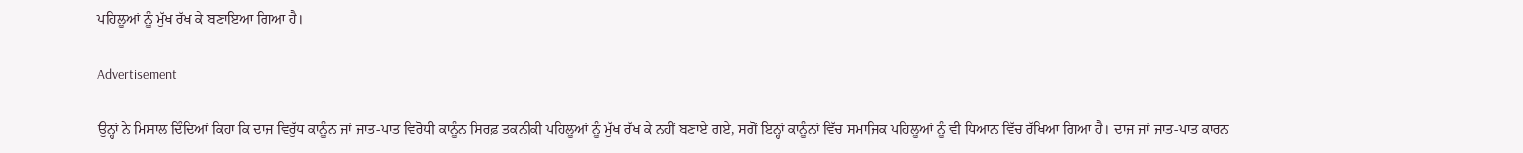ਪਹਿਲੂਆਂ ਨੂੰ ਮੁੱਖ ਰੱਖ ਕੇ ਬਣਾਇਆ ਗਿਆ ਹੈ।

Advertisement

ਉਨ੍ਹਾਂ ਨੇ ਮਿਸਾਲ ਦਿੰਦਿਆਂ ਕਿਹਾ ਕਿ ਦਾਜ ਵਿਰੁੱਧ ਕਾਨੂੰਨ ਜਾਂ ਜਾਤ-ਪਾਤ ਵਿਰੋਧੀ ਕਾਨੂੰਨ ਸਿਰਫ਼ ਤਕਨੀਕੀ ਪਹਿਲੂਆਂ ਨੂੰ ਮੁੱਖ ਰੱਖ ਕੇ ਨਹੀਂ ਬਣਾਏ ਗਏ, ਸਗੋਂ ਇਨ੍ਹਾਂ ਕਾਨੂੰਨਾਂ ਵਿੱਚ ਸਮਾਜਿਕ ਪਹਿਲੂਆਂ ਨੂੰ ਵੀ ਧਿਆਨ ਵਿੱਚ ਰੱਖਿਆ ਗਿਆ ਹੈ। ਦਾਜ ਜਾਂ ਜਾਤ-ਪਾਤ ਕਾਰਨ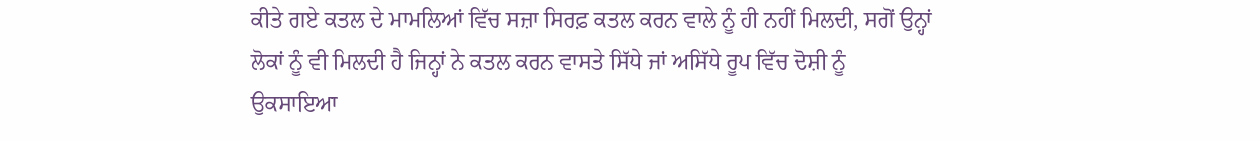ਕੀਤੇ ਗਏ ਕਤਲ ਦੇ ਮਾਮਲਿਆਂ ਵਿੱਚ ਸਜ਼ਾ ਸਿਰਫ਼ ਕਤਲ ਕਰਨ ਵਾਲੇ ਨੂੰ ਹੀ ਨਹੀਂ ਮਿਲਦੀ, ਸਗੋਂ ਉਨ੍ਹਾਂ ਲੋਕਾਂ ਨੂੰ ਵੀ ਮਿਲਦੀ ਹੈ ਜਿਨ੍ਹਾਂ ਨੇ ਕਤਲ ਕਰਨ ਵਾਸਤੇ ਸਿੱਧੇ ਜਾਂ ਅਸਿੱਧੇ ਰੂਪ ਵਿੱਚ ਦੋਸ਼ੀ ਨੂੰ ਉਕਸਾਇਆ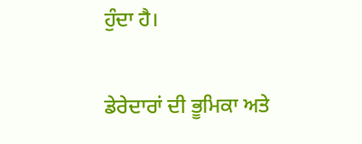ਹੁੰਦਾ ਹੈ।

ਡੇਰੇਦਾਰਾਂ ਦੀ ਭੂਮਿਕਾ ਅਤੇ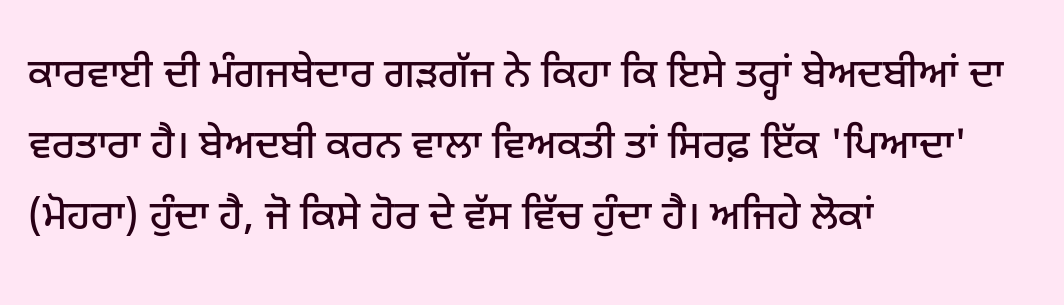ਕਾਰਵਾਈ ਦੀ ਮੰਗਜਥੇਦਾਰ ਗੜਗੱਜ ਨੇ ਕਿਹਾ ਕਿ ਇਸੇ ਤਰ੍ਹਾਂ ਬੇਅਦਬੀਆਂ ਦਾ ਵਰਤਾਰਾ ਹੈ। ਬੇਅਦਬੀ ਕਰਨ ਵਾਲਾ ਵਿਅਕਤੀ ਤਾਂ ਸਿਰਫ਼ ਇੱਕ 'ਪਿਆਦਾ' (ਮੋਹਰਾ) ਹੁੰਦਾ ਹੈ, ਜੋ ਕਿਸੇ ਹੋਰ ਦੇ ਵੱਸ ਵਿੱਚ ਹੁੰਦਾ ਹੈ। ਅਜਿਹੇ ਲੋਕਾਂ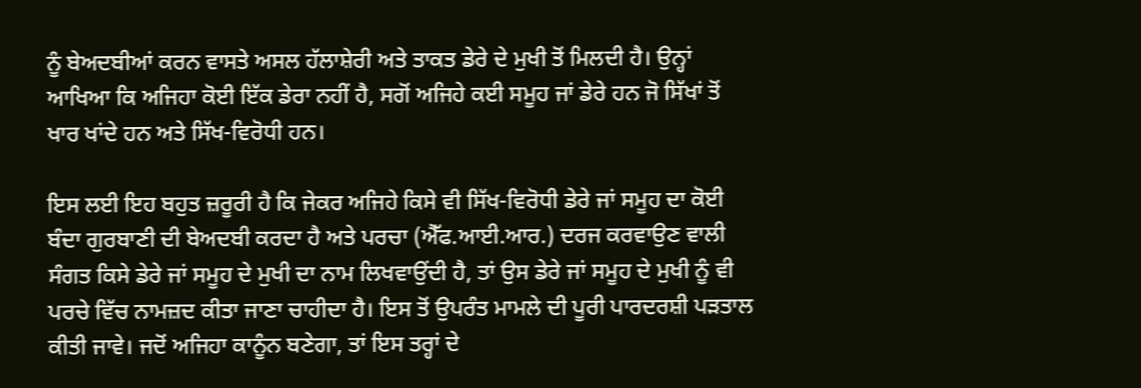ਨੂੰ ਬੇਅਦਬੀਆਂ ਕਰਨ ਵਾਸਤੇ ਅਸਲ ਹੱਲਾਸ਼ੇਰੀ ਅਤੇ ਤਾਕਤ ਡੇਰੇ ਦੇ ਮੁਖੀ ਤੋਂ ਮਿਲਦੀ ਹੈ। ਉਨ੍ਹਾਂ ਆਖਿਆ ਕਿ ਅਜਿਹਾ ਕੋਈ ਇੱਕ ਡੇਰਾ ਨਹੀਂ ਹੈ, ਸਗੋਂ ਅਜਿਹੇ ਕਈ ਸਮੂਹ ਜਾਂ ਡੇਰੇ ਹਨ ਜੋ ਸਿੱਖਾਂ ਤੋਂ ਖਾਰ ਖਾਂਦੇ ਹਨ ਅਤੇ ਸਿੱਖ-ਵਿਰੋਧੀ ਹਨ।

ਇਸ ਲਈ ਇਹ ਬਹੁਤ ਜ਼ਰੂਰੀ ਹੈ ਕਿ ਜੇਕਰ ਅਜਿਹੇ ਕਿਸੇ ਵੀ ਸਿੱਖ-ਵਿਰੋਧੀ ਡੇਰੇ ਜਾਂ ਸਮੂਹ ਦਾ ਕੋਈ ਬੰਦਾ ਗੁਰਬਾਣੀ ਦੀ ਬੇਅਦਬੀ ਕਰਦਾ ਹੈ ਅਤੇ ਪਰਚਾ (ਐੱਫ.ਆਈ.ਆਰ.) ਦਰਜ ਕਰਵਾਉਣ ਵਾਲੀ ਸੰਗਤ ਕਿਸੇ ਡੇਰੇ ਜਾਂ ਸਮੂਹ ਦੇ ਮੁਖੀ ਦਾ ਨਾਮ ਲਿਖਵਾਉਂਦੀ ਹੈ, ਤਾਂ ਉਸ ਡੇਰੇ ਜਾਂ ਸਮੂਹ ਦੇ ਮੁਖੀ ਨੂੰ ਵੀ ਪਰਚੇ ਵਿੱਚ ਨਾਮਜ਼ਦ ਕੀਤਾ ਜਾਣਾ ਚਾਹੀਦਾ ਹੈ। ਇਸ ਤੋਂ ਉਪਰੰਤ ਮਾਮਲੇ ਦੀ ਪੂਰੀ ਪਾਰਦਰਸ਼ੀ ਪੜਤਾਲ ਕੀਤੀ ਜਾਵੇ। ਜਦੋਂ ਅਜਿਹਾ ਕਾਨੂੰਨ ਬਣੇਗਾ, ਤਾਂ ਇਸ ਤਰ੍ਹਾਂ ਦੇ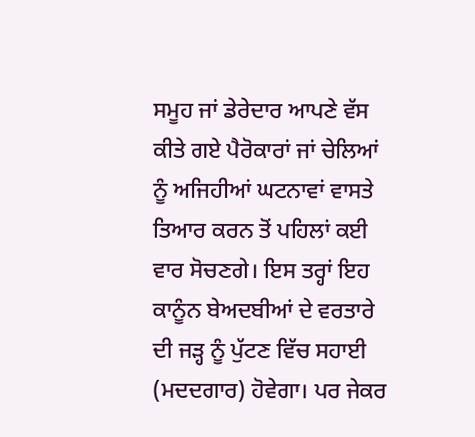ਸਮੂਹ ਜਾਂ ਡੇਰੇਦਾਰ ਆਪਣੇ ਵੱਸ ਕੀਤੇ ਗਏ ਪੈਰੋਕਾਰਾਂ ਜਾਂ ਚੇਲਿਆਂ ਨੂੰ ਅਜਿਹੀਆਂ ਘਟਨਾਵਾਂ ਵਾਸਤੇ ਤਿਆਰ ਕਰਨ ਤੋਂ ਪਹਿਲਾਂ ਕਈ ਵਾਰ ਸੋਚਣਗੇ। ਇਸ ਤਰ੍ਹਾਂ ਇਹ ਕਾਨੂੰਨ ਬੇਅਦਬੀਆਂ ਦੇ ਵਰਤਾਰੇ ਦੀ ਜੜ੍ਹ ਨੂੰ ਪੁੱਟਣ ਵਿੱਚ ਸਹਾਈ (ਮਦਦਗਾਰ) ਹੋਵੇਗਾ। ਪਰ ਜੇਕਰ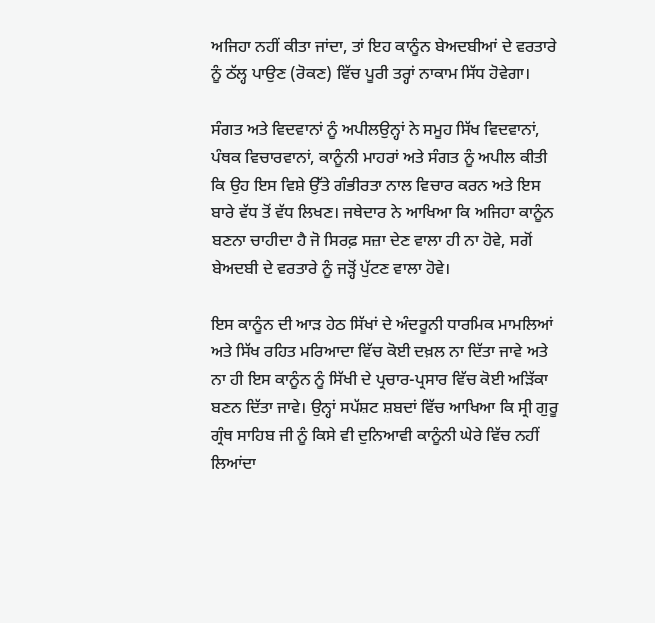ਅਜਿਹਾ ਨਹੀਂ ਕੀਤਾ ਜਾਂਦਾ, ਤਾਂ ਇਹ ਕਾਨੂੰਨ ਬੇਅਦਬੀਆਂ ਦੇ ਵਰਤਾਰੇ ਨੂੰ ਠੱਲ੍ਹ ਪਾਉਣ (ਰੋਕਣ) ਵਿੱਚ ਪੂਰੀ ਤਰ੍ਹਾਂ ਨਾਕਾਮ ਸਿੱਧ ਹੋਵੇਗਾ।

ਸੰਗਤ ਅਤੇ ਵਿਦਵਾਨਾਂ ਨੂੰ ਅਪੀਲਉਨ੍ਹਾਂ ਨੇ ਸਮੂਹ ਸਿੱਖ ਵਿਦਵਾਨਾਂ, ਪੰਥਕ ਵਿਚਾਰਵਾਨਾਂ, ਕਾਨੂੰਨੀ ਮਾਹਰਾਂ ਅਤੇ ਸੰਗਤ ਨੂੰ ਅਪੀਲ ਕੀਤੀ ਕਿ ਉਹ ਇਸ ਵਿਸ਼ੇ ਉੱਤੇ ਗੰਭੀਰਤਾ ਨਾਲ ਵਿਚਾਰ ਕਰਨ ਅਤੇ ਇਸ ਬਾਰੇ ਵੱਧ ਤੋਂ ਵੱਧ ਲਿਖਣ। ਜਥੇਦਾਰ ਨੇ ਆਖਿਆ ਕਿ ਅਜਿਹਾ ਕਾਨੂੰਨ ਬਣਨਾ ਚਾਹੀਦਾ ਹੈ ਜੋ ਸਿਰਫ਼ ਸਜ਼ਾ ਦੇਣ ਵਾਲਾ ਹੀ ਨਾ ਹੋਵੇ, ਸਗੋਂ ਬੇਅਦਬੀ ਦੇ ਵਰਤਾਰੇ ਨੂੰ ਜੜ੍ਹੋਂ ਪੁੱਟਣ ਵਾਲਾ ਹੋਵੇ।

ਇਸ ਕਾਨੂੰਨ ਦੀ ਆੜ ਹੇਠ ਸਿੱਖਾਂ ਦੇ ਅੰਦਰੂਨੀ ਧਾਰਮਿਕ ਮਾਮਲਿਆਂ ਅਤੇ ਸਿੱਖ ਰਹਿਤ ਮਰਿਆਦਾ ਵਿੱਚ ਕੋਈ ਦਖ਼ਲ ਨਾ ਦਿੱਤਾ ਜਾਵੇ ਅਤੇ ਨਾ ਹੀ ਇਸ ਕਾਨੂੰਨ ਨੂੰ ਸਿੱਖੀ ਦੇ ਪ੍ਰਚਾਰ-ਪ੍ਰਸਾਰ ਵਿੱਚ ਕੋਈ ਅੜਿੱਕਾ ਬਣਨ ਦਿੱਤਾ ਜਾਵੇ। ਉਨ੍ਹਾਂ ਸਪੱਸ਼ਟ ਸ਼ਬਦਾਂ ਵਿੱਚ ਆਖਿਆ ਕਿ ਸ੍ਰੀ ਗੁਰੂ ਗ੍ਰੰਥ ਸਾਹਿਬ ਜੀ ਨੂੰ ਕਿਸੇ ਵੀ ਦੁਨਿਆਵੀ ਕਾਨੂੰਨੀ ਘੇਰੇ ਵਿੱਚ ਨਹੀਂ ਲਿਆਂਦਾ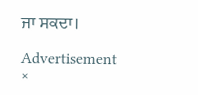ਜਾ ਸਕਦਾ।

Advertisement
×